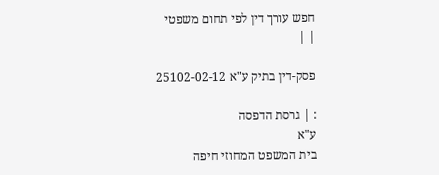חפש עורך דין לפי תחום משפטי
| |

פסק-דין בתיק ע"א 25102-02-12

: | גרסת הדפסה
ע"א
בית המשפט המחוזי חיפה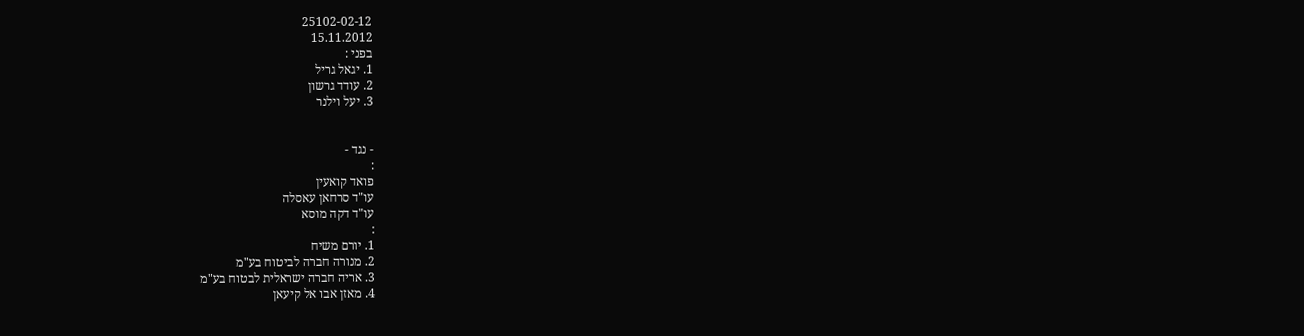25102-02-12
15.11.2012
בפני :
1. יגאל גריל
2. עודד גרשון
3. יעל וילנר


- נגד -
:
פואד קואעין
עו"ד סרחאן עאסלה
עו"ד דקה מוסא
:
1. יורם משיח
2. מנורה חברה לביטוח בע"מ
3. אריה חברה ישראלית לבטוח בע"מ
4. מאזן אבו אל קיעאן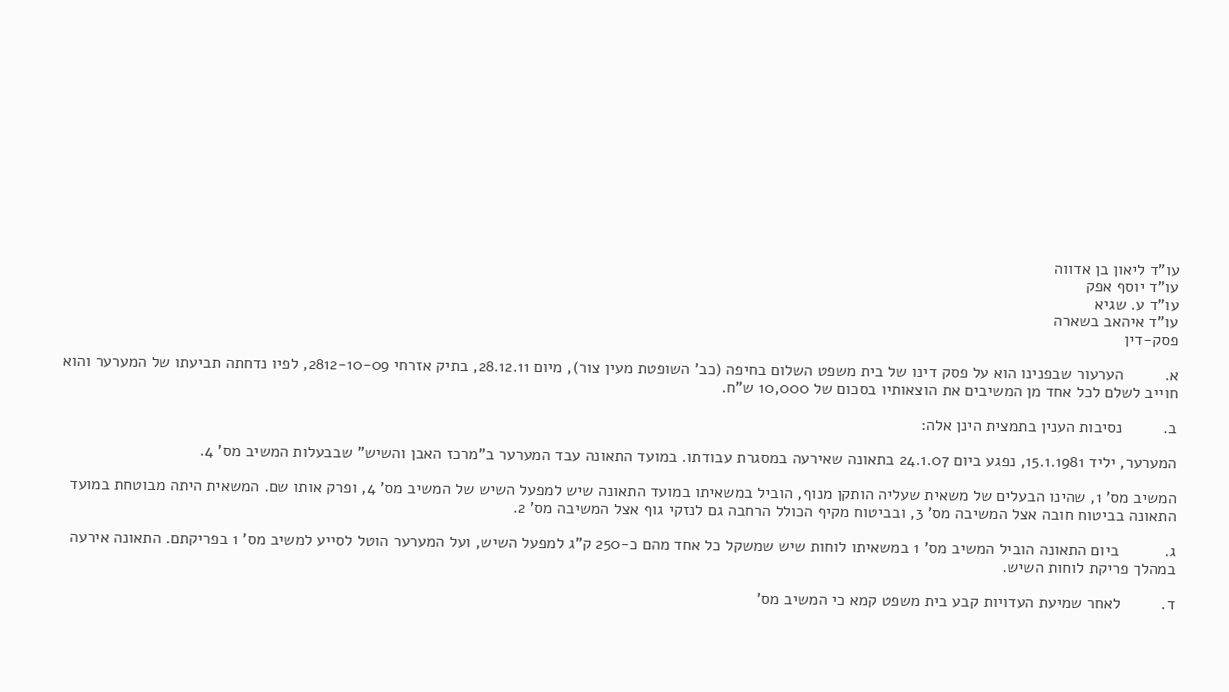עו"ד ליאון בן אדווה
עו"ד יוסף אפק
עו"ד ע. שגיא
עו"ד איהאב בשארה
פסק-דין

א.         הערעור שבפנינו הוא על פסק דינו של בית משפט השלום בחיפה (כב' השופטת מעין צור), מיום 28.12.11, בתיק אזרחי 2812-10-09, לפיו נדחתה תביעתו של המערער והוא חוייב לשלם לכל אחד מן המשיבים את הוצאותיו בסכום של 10,000 ש"ח.

ב.         נסיבות הענין בתמצית הינן אלה:

המערער, יליד 15.1.1981, נפגע ביום 24.1.07 בתאונה שאירעה במסגרת עבודתו. במועד התאונה עבד המערער ב"מרכז האבן והשיש" שבבעלות המשיב מס' 4.

המשיב מס' 1, שהינו הבעלים של משאית שעליה הותקן מנוף, הוביל במשאיתו במועד התאונה שיש למפעל השיש של המשיב מס' 4, ופרק אותו שם. המשאית היתה מבוטחת במועד התאונה בביטוח חובה אצל המשיבה מס' 3, ובביטוח מקיף הכולל הרחבה גם לנזקי גוף אצל המשיבה מס' 2.

ג.          ביום התאונה הוביל המשיב מס' 1 במשאיתו לוחות שיש שמשקל כל אחד מהם כ-250 ק"ג למפעל השיש, ועל המערער הוטל לסייע למשיב מס' 1 בפריקתם. התאונה אירעה במהלך פריקת לוחות השיש.

ד.         לאחר שמיעת העדויות קבע בית משפט קמא כי המשיב מס'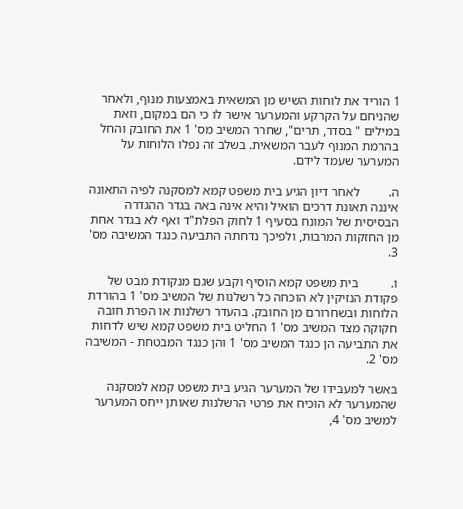1 הוריד את לוחות השיש מן המשאית באמצעות מנוף, ולאחר שהניחם על הקרקע והמערער אישר לו כי הם במקום, וזאת במילים " בסדר, תרים", שחרר המשיב מס' 1 את החובק והחל בהרמת המנוף לעבר המשאית. בשלב זה נפלו הלוחות על המערער שעמד לידם.

ה.         לאחר דיון הגיע בית משפט קמא למסקנה לפיה התאונה איננה תאונת דרכים הואיל והיא אינה באה בגדר ההגדרה הבסיסית של המונח בסעיף 1 לחוק הפלת"ד ואף לא בגדר אחת מן החזקות המרבות, ולפיכך נדחתה התביעה כנגד המשיבה מס' 3.

ו.          בית משפט קמא הוסיף וקבע שגם מנקודת מבט של פקודת הנזיקין לא הוכחה כל רשלנות של המשיב מס' 1 בהורדת הלוחות ובשחרורם מן החובק. בהעדר רשלנות או הפרת חובה חקוקה מצד המשיב מס' 1 החליט בית משפט קמא שיש לדחות את התביעה הן כנגד המשיב מס' 1 והן כנגד המבטחת - המשיבה מס' 2.

באשר למעבידו של המערער הגיע בית משפט קמא למסקנה שהמערער לא הוכיח את פרטי הרשלנות שאותן ייחס המערער למשיב מס' 4,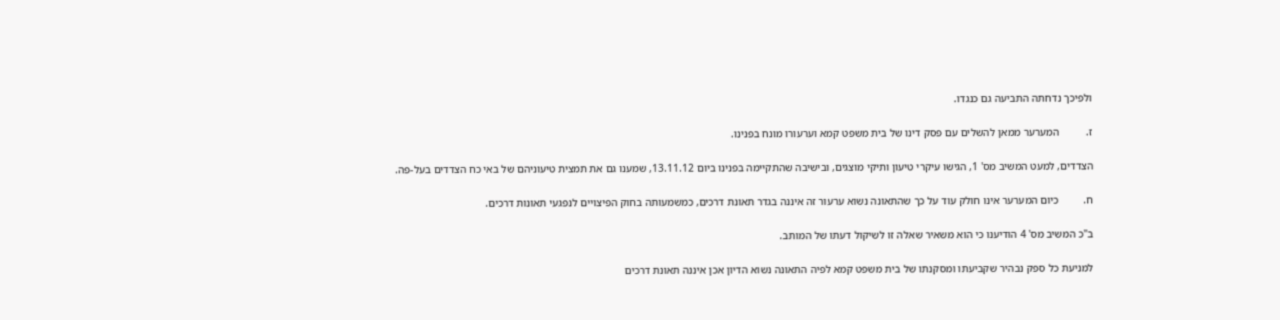ולפיכך נדחתה התביעה גם כנגדו.

ז.          המערער ממאן להשלים עם פסק דינו של בית משפט קמא וערעורו מונח בפנינו.

הצדדים, למעט המשיב מס' 1, הגישו עיקרי טיעון ותיקי מוצגים, ובישיבה שהתקיימה בפנינו ביום 13.11.12, שמענו גם את תמצית טיעוניהם של באי כח הצדדים בעל-פה.

ח.         כיום המערער אינו חולק עוד על כך שהתאונה נשוא ערעור זה איננה בגדר תאונת דרכים, כמשמעותה בחוק הפיצויים לנפגעי תאונות דרכים.

ב"כ המשיב מס' 4 הודיענו כי הוא משאיר שאלה זו לשיקול דעתו של המותב.

למניעת כל ספק נבהיר שקביעתו ומסקנתו של בית משפט קמא לפיה התאונה נשוא הדיון אכן איננה תאונת דרכים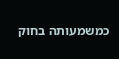כמשמעותה בחוק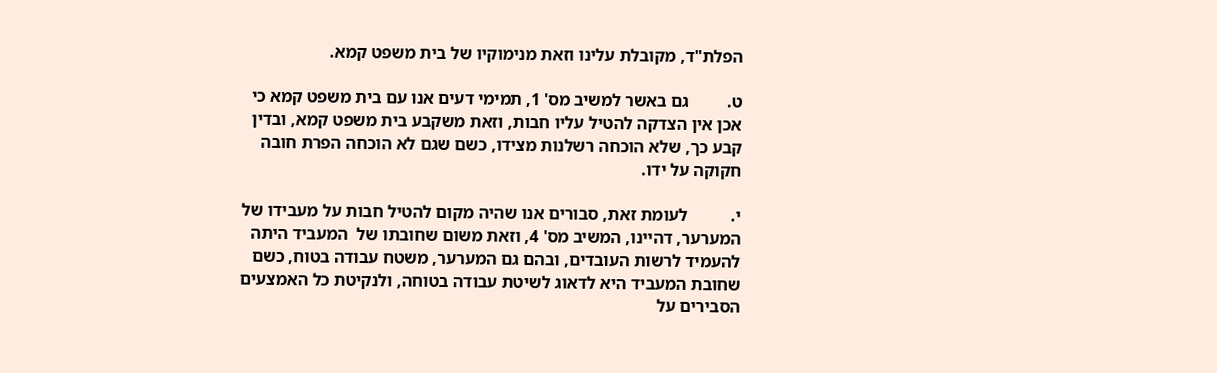הפלת"ד, מקובלת עלינו וזאת מנימוקיו של בית משפט קמא.

ט.         גם באשר למשיב מס' 1, תמימי דעים אנו עם בית משפט קמא כי אכן אין הצדקה להטיל עליו חבות, וזאת משקבע בית משפט קמא, ובדין קבע כך, שלא הוכחה רשלנות מצידו, כשם שגם לא הוכחה הפרת חובה חקוקה על ידו.

י.          לעומת זאת, סבורים אנו שהיה מקום להטיל חבות על מעבידו של המערער, דהיינו, המשיב מס' 4, וזאת משום שחובתו של  המעביד היתה להעמיד לרשות העובדים, ובהם גם המערער, משטח עבודה בטוח, כשם שחובת המעביד היא לדאוג לשיטת עבודה בטוחה, ולנקיטת כל האמצעים הסבירים על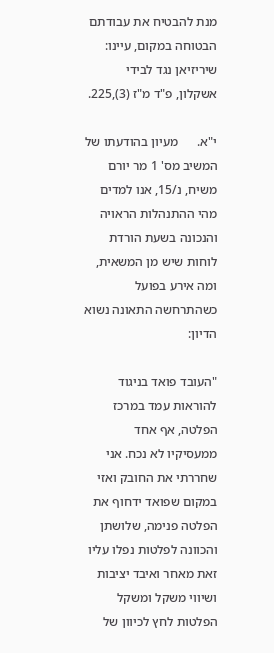מנת להבטיח את עבודתם הבטוחה במקום, עיינו:    שיריזיאן נגד לבידי אשקלון, פ"ד מ"ז (3),225.

י"א.      מעיון בהודעתו של המשיב מס' 1 מר יורם משיח, נ/15, אנו למדים מהי ההתנהלות הראויה והנכונה בשעת הורדת לוחות שיש מן המשאית, ומה אירע בפועל כשהתרחשה התאונה נשוא הדיון:

"העובד פואד בניגוד להוראות עמד במרכז הפלטה, אף אחד ממעסיקיו לא נכח. אני שחררתי את החובק ואזי במקום שפואד ידחוף את הפלטה פנימה, שלושתן והכוונה לפלטות נפלו עליו זאת מאחר ואיבד יציבות ושיווי משקל ומשקל הפלטות לחץ לכיוון של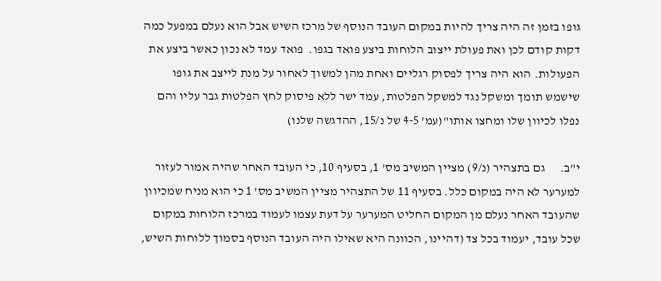גופו בזמן זה היה צריך להיות במקום העובד הנוסף של מרכז השיש אבל הוא נעלם במפעל כמה דקות קודם לכן ואת פעולת ייצוב הלוחות ביצע פואד בגפו.  פואד עמד לא נכון כאשר ביצע את הפעולות. הוא היה צריך לפסוק רגליים ואחת מהן למשוך לאחור על מנת לייצב את גופו שישמש תומך ומשקל נגד למשקל הפלטות, עמד ישר ללא פיסוק לחץ הפלטות גבר עליו והם נפלו לכיוון שלו ומחצו אותו"(עמ' 4-5 של נ/15, ההדגשה שלנו)

י"ב.      גם בתצהיר (נ/9) מציין המשיב מס' 1, בסעיף 10, כי העובד האחר שהיה אמור לעזור למערער לא היה במקום כלל. בסעיף 11 של התצהיר מציין המשיב מס' 1 כי הוא מניח שמכיוון שהעובד האחר נעלם מן המקום החליט המערער על דעת עצמו לעמוד במרכז הלוחות במקום שכל עובד, יעמוד בכל צד (דהיינו, הכוונה היא שאילו היה העובד הנוסף בסמוך ללוחות השיש,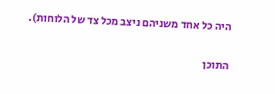היה כל אחד משניהם ניצב מכל צד של הלוחות).

התוכן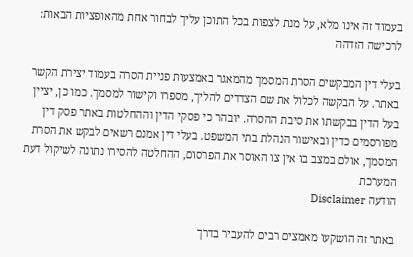בעמוד זה אינו מלא, על מנת לצפות בכל התוכן עליך לבחור אחת מהאופציות הבאות:
לרכישה הזדהה

בעלי דין המבקשים הסרת המסמך מהמאגר באמצעות פניית הסרה בעמוד יצירת הקשר באתר. על הבקשה לכלול את שם הצדדים להליך, מספרו וקישור למסמך. כמו כן, יציין בעל הדין בבקשתו את סיבת ההסרה. יובהר כי פסקי הדין וההחלטות באתר פסק דין מפורסמים כדין ובאישור הנהלת בתי המשפט. בעלי דין אמנם רשאים לבקש את הסרת המסמך, אולם במצב בו אין צו האוסר את הפרסום, ההחלטה להסירו נתונה לשיקול דעת המערכת
הודעה Disclaimer

באתר זה הושקעו מאמצים רבים להעביר בדרך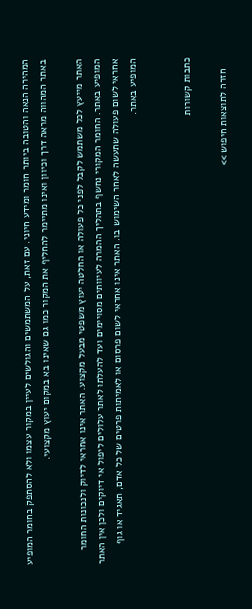המהירה הנאה והטובה ביותר חומר ומידע חיוני. עם זאת, על המשתמשים והגולשים לעיין במקור עצמו ולא להסתפק בחומר המופיע באתר המהווה מראה דרך וכיוון ואינו מתיימר להחליף את המקור כמו גם שאינו בא במקום יעוץ מקצועי.

האתר מייעץ לכל משתמש לקבל לפני כל פעולה או החלטה יעוץ משפטי מבעל מקצוע. האתר אינו אחראי לדיוק ולנכונות החומר המופיע באתר. החומר המקורי נחשף בתהליך ההמרה לעיוותים מסויימים ועד להעלתו לאתר עלולים ליפול אי דיוקים ולכן אין האתר אחראי לשום פעולה שתעשה לאחר השימוש בו. האתר אינו אחראי לשום פרסום או לאמיתות פרטים של כל אדם, תאגיד או גוף המופיע באתר.


כתבות קשורות

    חזרה לתוצאות חיפוש >>